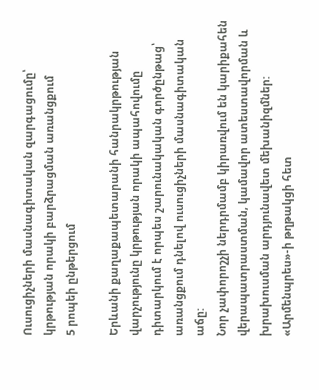Ուսուցիչների մասնագիտական զարգացումը՝ կրթության որակի բարձրացման առանցքում
5 րոպեի ընթերցում

Երևանի քաղաքապետարանի հանրակրթության վարչությունը կրթության որակի ապահովումը դիտարկում է որպես շարունակական գործընթաց՝ առանցքում դնելով ուսուցիչների մասնագիտական աճը:
Նոր չափորոշչի ներդրմամբ կիրառվում են կարիքահեն վերապատրաստման, կամավոր ատեստավորման և խրախուսման արդյունավետ մեխանիզմներ:
«Արմենպրես»-ի թղթակցի հետ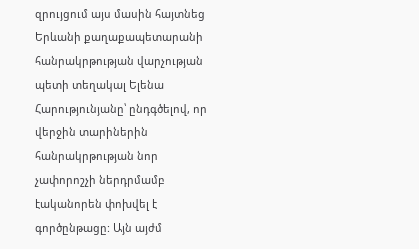զրույցում այս մասին հայտնեց Երևանի քաղաքապետարանի հանրակրթության վարչության պետի տեղակալ Ելենա Հարությունյանը՝ ընդգծելով, որ վերջին տարիներին հանրակրթության նոր չափորոշչի ներդրմամբ էականորեն փոխվել է գործընթացը: Այն այժմ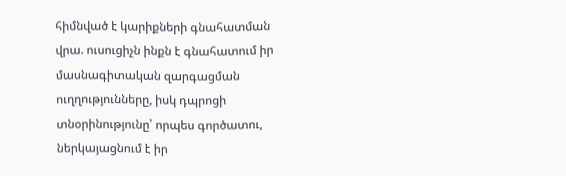հիմնված է կարիքների գնահատման վրա. ուսուցիչն ինքն է գնահատում իր մասնագիտական զարգացման ուղղությունները, իսկ դպրոցի տնօրինությունը՝ որպես գործատու, ներկայացնում է իր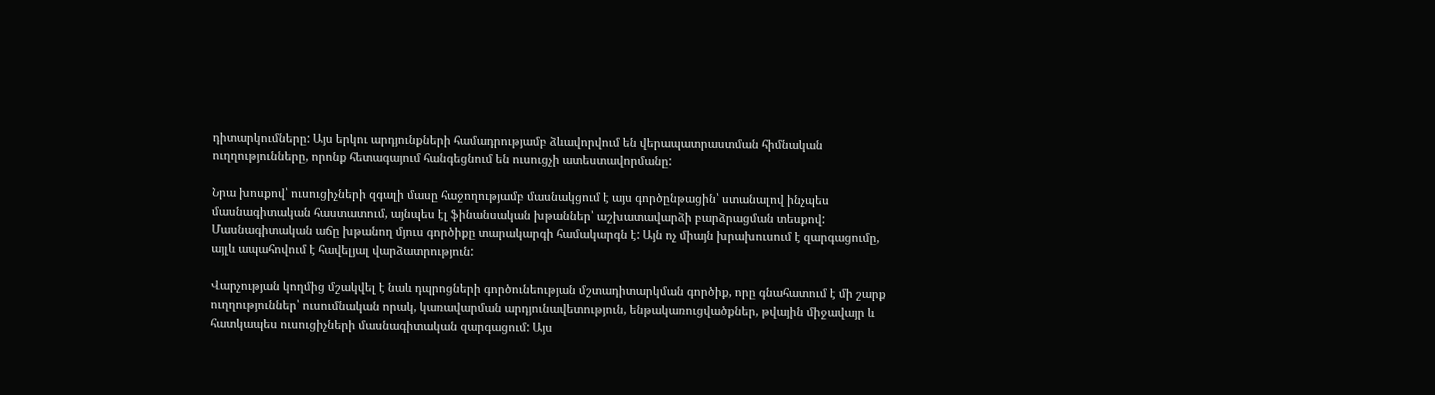դիտարկումները: Այս երկու արդյունքների համադրությամբ ձևավորվում են վերապատրաստման հիմնական ուղղությունները, որոնք հետագայում հանգեցնում են ուսուցչի ատեստավորմանը:

Նրա խոսքով՝ ուսուցիչների զգալի մասը հաջողությամբ մասնակցում է այս գործընթացին՝ ստանալով ինչպես մասնագիտական հաստատում, այնպես էլ ֆինանսական խթաններ՝ աշխատավարձի բարձրացման տեսքով:
Մասնագիտական աճը խթանող մյուս գործիքը տարակարգի համակարգն է: Այն ոչ միայն խրախուսում է զարգացումը, այլև ապահովում է հավելյալ վարձատրություն:

Վարչության կողմից մշակվել է նաև դպրոցների գործունեության մշտադիտարկման գործիք, որը գնահատում է մի շարք ուղղություններ՝ ուսումնական որակ, կառավարման արդյունավետություն, ենթակառուցվածքներ, թվային միջավայր և հատկապես ուսուցիչների մասնագիտական զարգացում: Այս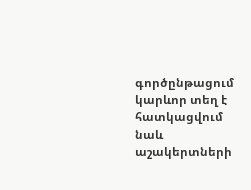գործընթացում կարևոր տեղ է հատկացվում նաև աշակերտների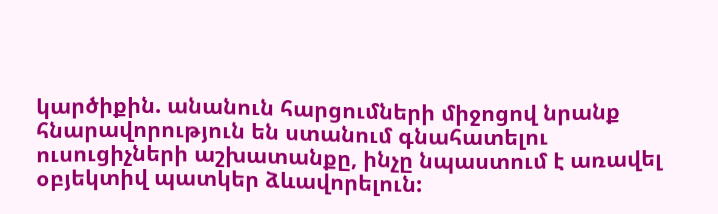կարծիքին. անանուն հարցումների միջոցով նրանք հնարավորություն են ստանում գնահատելու ուսուցիչների աշխատանքը, ինչը նպաստում է առավել օբյեկտիվ պատկեր ձևավորելուն: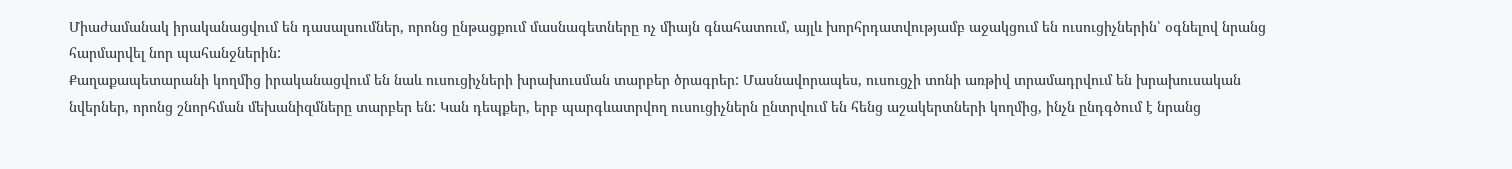Միաժամանակ իրականացվում են դասալսումներ, որոնց ընթացքում մասնագետները ոչ միայն գնահատում, այլև խորհրդատվությամբ աջակցում են ուսուցիչներին՝ օգնելով նրանց հարմարվել նոր պահանջներին:
Քաղաքապետարանի կողմից իրականացվում են նաև ուսուցիչների խրախուսման տարբեր ծրագրեր: Մասնավորապես, ուսուցչի տոնի առթիվ տրամադրվում են խրախուսական նվերներ, որոնց շնորհման մեխանիզմները տարբեր են: Կան դեպքեր, երբ պարգևատրվող ուսուցիչներն ընտրվում են հենց աշակերտների կողմից, ինչն ընդգծում է նրանց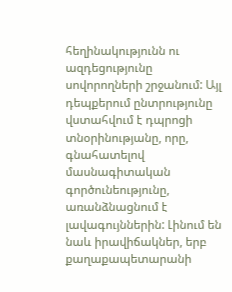հեղինակությունն ու ազդեցությունը սովորողների շրջանում: Այլ դեպքերում ընտրությունը վստահվում է դպրոցի տնօրինությանը, որը, գնահատելով մասնագիտական գործունեությունը, առանձնացնում է լավագույններին: Լինում են նաև իրավիճակներ, երբ քաղաքապետարանի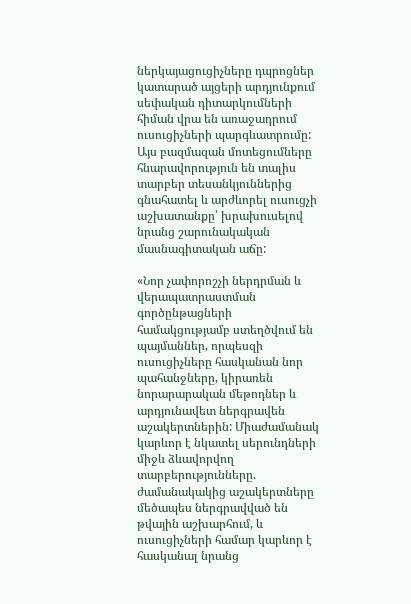ներկայացուցիչները դպրոցներ կատարած այցերի արդյունքում սեփական դիտարկումների հիման վրա են առաջադրում ուսուցիչների պարգևատրումը: Այս բազմազան մոտեցումները հնարավորություն են տալիս տարբեր տեսանկյուններից գնահատել և արժևորել ուսուցչի աշխատանքը՝ խրախուսելով նրանց շարունակական մասնագիտական աճը:

«Նոր չափորոշչի ներդրման և վերապատրաստման գործընթացների համակցությամբ ստեղծվում են պայմաններ, որպեսզի ուսուցիչները հասկանան նոր պահանջները, կիրառեն նորարարական մեթոդներ և արդյունավետ ներգրավեն աշակերտներին: Միաժամանակ կարևոր է նկատել սերունդների միջև ձևավորվող տարբերությունները. ժամանակակից աշակերտները մեծապես ներգրավված են թվային աշխարհում, և ուսուցիչների համար կարևոր է հասկանալ նրանց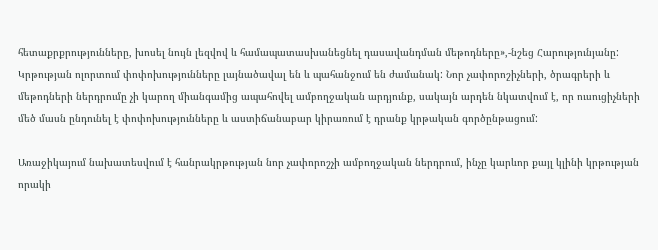հետաքրքրությունները, խոսել նույն լեզվով և համապատասխանեցնել դասավանդման մեթոդները»,-նշեց Հարությունյանը:
Կրթության ոլորտում փոփոխությունները լայնածավալ են և պահանջում են ժամանակ: Նոր չափորոշիչների, ծրագրերի և մեթոդների ներդրումը չի կարող միանգամից ապահովել ամբողջական արդյունք, սակայն արդեն նկատվում է, որ ուսուցիչների մեծ մասն ընդունել է փոփոխությունները և աստիճանաբար կիրառում է դրանք կրթական գործընթացում:

Առաջիկայում նախատեսվում է հանրակրթության նոր չափորոշչի ամբողջական ներդրում, ինչը կարևոր քայլ կլինի կրթության որակի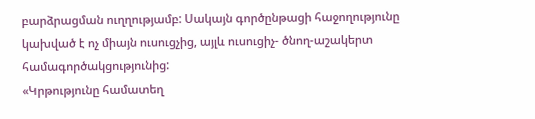բարձրացման ուղղությամբ: Սակայն գործընթացի հաջողությունը կախված է ոչ միայն ուսուցչից, այլև ուսուցիչ- ծնող-աշակերտ համագործակցությունից:
«Կրթությունը համատեղ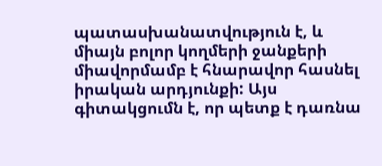պատասխանատվություն է, և միայն բոլոր կողմերի ջանքերի միավորմամբ է հնարավոր հասնել իրական արդյունքի: Այս գիտակցումն է, որ պետք է դառնա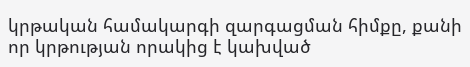կրթական համակարգի զարգացման հիմքը, քանի որ կրթության որակից է կախված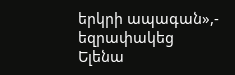երկրի ապագան»,- եզրափակեց Ելենա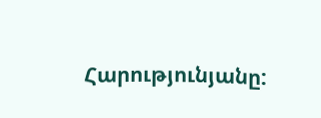Հարությունյանը: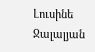Լուսինե Ջալալյան